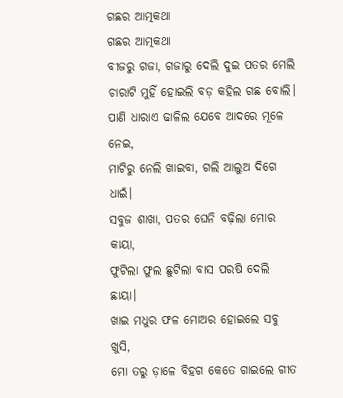ଗଛର ଆତ୍ମକଥା
ଗଛର ଆତ୍ମକଥା
ବୀଜରୁ ଗଜା, ଗଜାରୁ ଦେଲି ଦୁଇ ପତର ମେଲି
ଚାରାଟି ମୁହିଁ ହୋଇଲି ବଡ଼ କହିଲ ଗଛ ବୋଲି।
ପାଣି ଧାରାଏ ଢାଳିଲ ଯେବେ ଆଦରେ ମୂଳେ ନେଇ,
ମାଟିରୁ ନେଲି ଖାଇବା, ଗଲି ଆଲୁଅ ଦିଗେ ଧାଇଁ।
ସବୁଜ ଶାଖା, ପତର ଘେନି ବଢ଼ିଲା ମୋର କାୟା,
ଫୁଟିଲା ଫୁଲ ଛୁଟିଲା ବାସ ପରଷି ଦେଲି ଛାୟା।
ଖାଇ ମଧୁର ଫଳ ମୋଅର ହୋଇଲେ ସବୁ ଖୁସି,
ମୋ ତରୁ ଡ଼ାଳେ ବିହଗ କେତେ ଗାଇଲେ ଗୀତ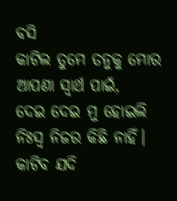ବସି
କାଟିଲ ତୁମେ ତନୁକୁ ମୋର ଆପଣା ସ୍ବାର୍ଥ ପାଇଁ,
ଦେଇ ଦେଇ ମୁ ହୋଇଲି ନିଃସ୍ବ ନିଜର କିଛି ନାହିଁ।
କାଟିବ ଯଦି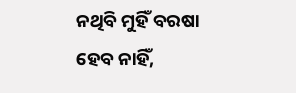ନଥିବି ମୁହିଁ ବରଷା ହେବ ନାହିଁ,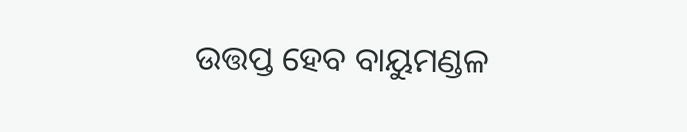ଉତ୍ତପ୍ତ ହେବ ବାୟୁମଣ୍ଡଳ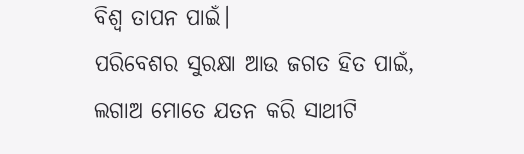ବିଶ୍ଵ ତାପନ ପାଇଁ।
ପରିବେଶର ସୁରକ୍ଷା ଆଉ ଜଗତ ହିତ ପାଇଁ,
ଲଗାଅ ମୋତେ ଯତନ କରି ସାଥୀଟି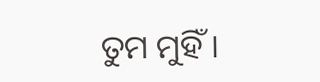ତୁମ ମୁହିଁ।